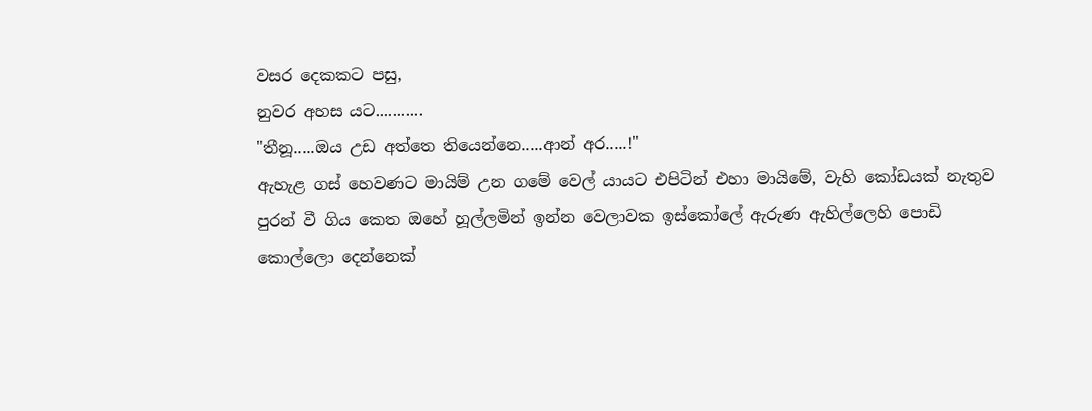වසර දෙකකට පසු,
නුවර අහස යට...........
"තීනූ.....ඔය උඩ අත්තෙ තියෙන්නෙ.....ආන් අර.....!"
ඇහැළ ගස් හෙවණට මායිම් උන ගමේ වෙල් යායට එපිටින් එහා මායිමේ, වැහි කෝඩයක් නැතුව පුරන් වී ගිය කෙත ඔහේ හූල්ලමින් ඉන්න වෙලාවක ඉස්කෝලේ ඇරුණ ඇහිල්ලෙහි පොඩි කොල්ලො දෙන්නෙක්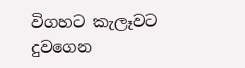විගහට කැලෑවට දුවගෙන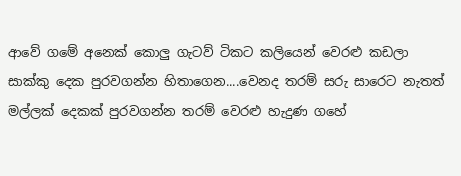ආවේ ගමේ අනෙක් කොලු ගැටව් ටිකට කලියෙන් වෙරළු කඩලා සාක්කු දෙක පුරවගන්න හිතාගෙන....වෙනද තරම් සරු සාරෙට නැතත් මල්ලක් දෙකක් පුරවගන්න තරම් වෙරළු හැදුණ ගහේ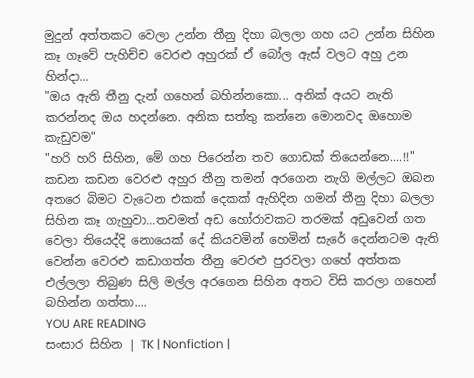මුදුන් අත්තකට වෙලා උන්න තීනු දිහා බලලා ගහ යට උන්න සිහින කෑ ගෑවේ පැහිච්ච වෙරළු අහුරක් ඒ බෝල ඇස් වලට අහු උන හින්දා...
"ඔය ඇති තීනු දැන් ගහෙන් බහින්නකො... අනික් අයට නැති කරන්නද ඔය හදන්නෙ. අනික සත්තු කන්නෙ මොනවද ඔහොම කැඩුවම"
"හරි හරි සිහින, මේ ගහ පිරෙන්න තව ගොඩක් තියෙන්නෙ....!!"
කඩන කඩන වෙරළු අහුර තීනු තමන් අරගෙන නැගි මල්ලට ඔබන අතරෙ බිමට වැටෙන එකක් දෙකක් ඇහිදින ගමන් තීනු දිහා බලලා සිහින කෑ ගැහුවා...තවමත් අඩ හෝරාවකට තරමක් අඩුවෙන් ගත වෙලා තියෙද්දි නොයෙක් දේ කියවමින් හෙමින් සැරේ දෙන්නටම ඇති වෙන්න වෙරළු කඩාගත්ත තීනු වෙරළු පුරවලා ගහේ අත්තක එල්ලලා තිබුණ සිලි මල්ල අරගෙන සිහින අතට විසි කරලා ගහෙන් බහින්න ගත්තා....
YOU ARE READING
සංසාර සිහින | TK | Nonfiction |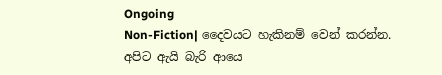Ongoing
Non-Fiction| දෛවයට හැකිනම් වෙන් කරන්න. අපිට ඇයි බැරි ආයෙ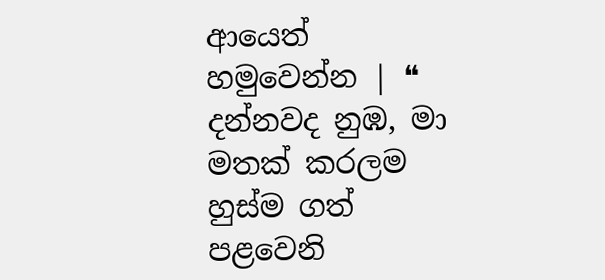ආයෙත් හමුවෙන්න | ❝ දන්නවද නුඹ, මා මතක් කරලම හුස්ම ගත් පළවෙනි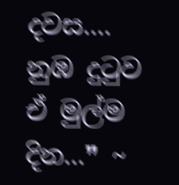දවස.... නුඹ දුටුව ඒ මුල්ම දින...❞ ~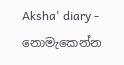Aksha' diary - නොමැකෙන්න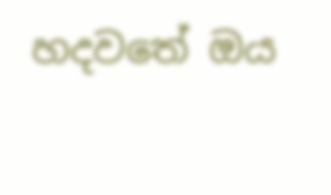හදවතේ ඔය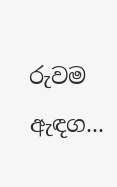රුවම ඇඳග...